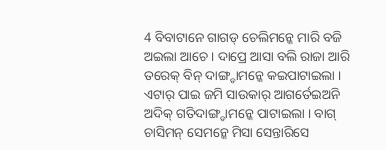4 ବିବାଟାନେ ଗାଗଡ୍ ଚେଲିମନ୍କେ ମାରି ବଜି ଅଇଲା ଆଚେ । ଦାପ୍ରେ ଆସା ବଲି ରାଜା ଆରି ତରେକ୍ ବିନ୍ ଦାଙ୍ଗ୍ଡାମନ୍କେ କଇପାଟାଇଲା ।
ଏଟାର୍ ପାଇ ଜମି ସାଉକାର୍ ଆଗର୍ତେଇଅନି ଅଦିକ୍ ଗତିଦାଙ୍ଗ୍ଡାମନ୍କେ ପାଟାଇଲା । ବାଗ୍ ଚାସିମନ୍ ସେମନ୍କେ ମିସା ସେନ୍ତାରିସେ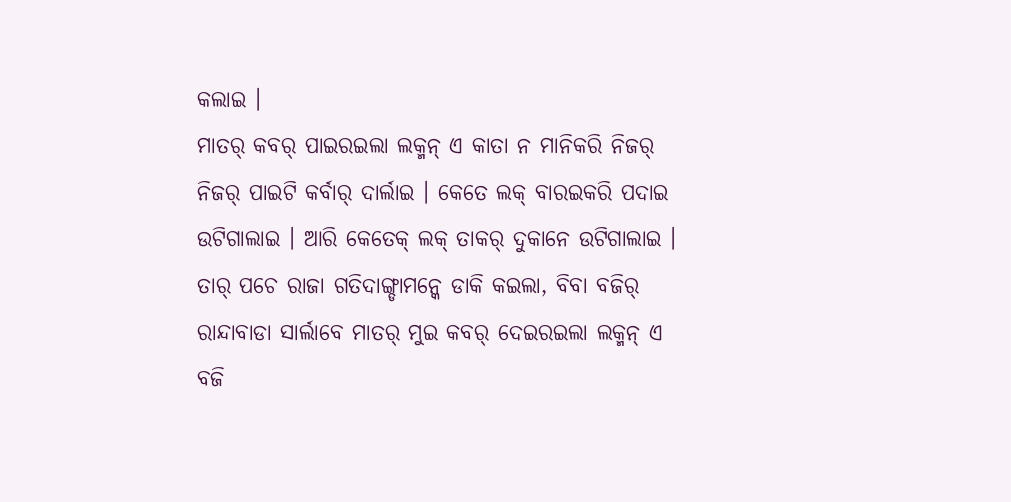କଲାଇ ।
ମାତର୍ କବର୍ ପାଇରଇଲା ଲକ୍ମନ୍ ଏ କାତା ନ ମାନିକରି ନିଜର୍ ନିଜର୍ ପାଇଟି କର୍ବାର୍ ଦାର୍ଲାଇ । କେତେ ଲକ୍ ବାରଇକରି ପଦାଇ ଉଟିଗାଲାଇ । ଆରି କେତେକ୍ ଲକ୍ ତାକର୍ ଦୁକାନେ ଉଟିଗାଲାଇ ।
ତାର୍ ପଚେ ରାଜା ଗତିଦାଙ୍ଗ୍ଡାମନ୍କେ ଡାକି କଇଲା, ବିବା ବଜିର୍ ରାନ୍ଦାବାଡା ସାର୍ଲାବେ ମାତର୍ ମୁଇ କବର୍ ଦେଇରଇଲା ଲକ୍ମନ୍ ଏ ବଜି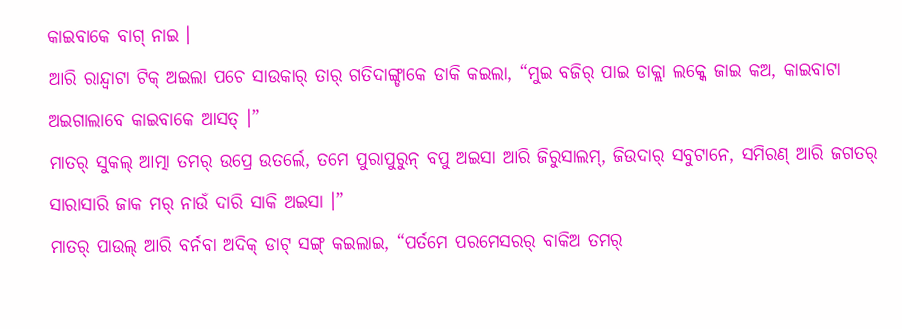କାଇବାକେ ବାଗ୍ ନାଇ ।
ଆରି ରାନ୍ଦ୍ବାଟା ଟିକ୍ ଅଇଲା ପଚେ ସାଉକାର୍ ତାର୍ ଗତିଦାଙ୍ଗ୍ଡାକେ ଡାକି କଇଲା, “ମୁଇ ବଜିର୍ ପାଇ ଡାକ୍ଲା ଲକ୍କେ ଜାଇ କଅ, କାଇବାଟା ଅଇଗାଲାବେ କାଇବାକେ ଆସତ୍ ।”
ମାତର୍ ସୁକଲ୍ ଆତ୍ମା ତମର୍ ଉପ୍ରେ ଉତର୍ଲେ, ତମେ ପୁରାପୁରୁନ୍ ବପୁ ଅଇସା ଆରି ଜିରୁସାଲମ୍, ଜିଉଦାର୍ ସବୁଟାନେ, ସମିରଣ୍ ଆରି ଜଗତର୍ ସାରାସାରି ଜାକ ମର୍ ନାଉଁ ଦାରି ସାକି ଅଇସା ।”
ମାତର୍ ପାଉଲ୍ ଆରି ବର୍ନବା ଅଦିକ୍ ଡାଟ୍ ସଙ୍ଗ୍ କଇଲାଇ, “ପର୍ତମେ ପରମେସରର୍ ବାକିଅ ତମର୍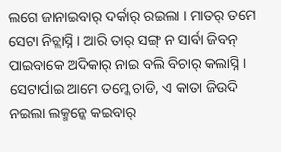ଲଗେ ଜାନାଇବାର୍ ଦର୍କାର୍ ରଇଲା । ମାତର୍ ତମେ ସେଟା ନିଚ୍ଲାସ୍ନି । ଆରି ତାର୍ ସଙ୍ଗ୍ ନ ସାର୍ବା ଜିବନ୍ ପାଇବାକେ ଅଦିକାର୍ ନାଇ ବଲି ବିଚାର୍ କଲାସ୍ନି । ସେଟାର୍ପାଇ ଆମେ ତମ୍କେ ଚାଡି, ଏ କାତା ଜିଉଦି ନଇଲା ଲକ୍ମନ୍କେ କଇବାର୍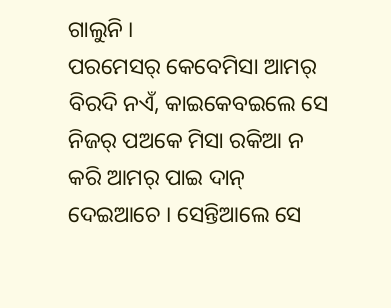ଗାଲୁନି ।
ପରମେସର୍ କେବେମିସା ଆମର୍ ବିରଦି ନଏଁ, କାଇକେବଇଲେ ସେ ନିଜର୍ ପଅକେ ମିସା ରକିଆ ନ କରି ଆମର୍ ପାଇ ଦାନ୍ ଦେଇଆଚେ । ସେନ୍ତିଆଲେ ସେ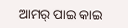ଆମର୍ ପାଇ କାଇ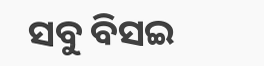ସବୁ ବିସଇ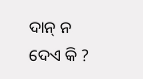ଦାନ୍ ନ ଦେଏ କି ?